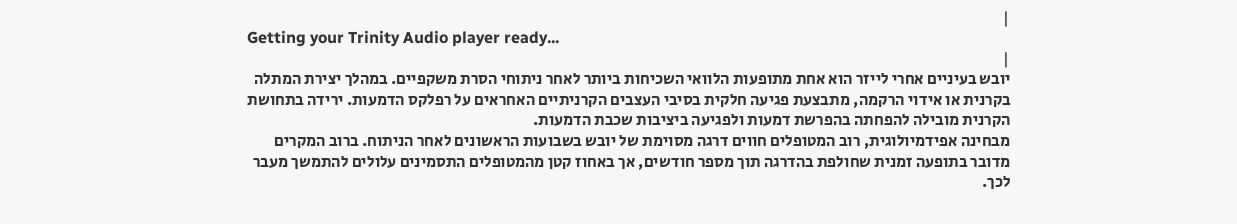|
Getting your Trinity Audio player ready...
|
יובש בעיניים אחרי לייזר הוא אחת מתופעות הלוואי השכיחות ביותר לאחר ניתוחי הסרת משקפיים. במהלך יצירת המתלה בקרנית או אידוי הרקמה, מתבצעת פגיעה חלקית בסיבי העצבים הקרניתיים האחראים על רפלקס הדמעות. ירידה בתחושת הקרנית מובילה להפחתה בהפרשת דמעות ולפגיעה ביציבות שכבת הדמעות.
מבחינה אפידמיולוגית, רוב המטופלים חווים דרגה מסוימת של יובש בשבועות הראשונים לאחר הניתוח. ברוב המקרים מדובר בתופעה זמנית שחולפת בהדרגה תוך מספר חודשים, אך באחוז קטן מהמטופלים התסמינים עלולים להתמשך מעבר לכך.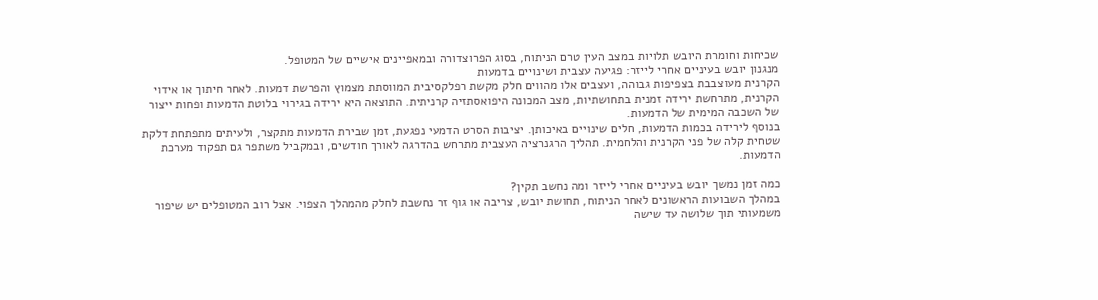שכיחות וחומרת היובש תלויות במצב העין טרם הניתוח, בסוג הפרוצדורה ובמאפיינים אישיים של המטופל.
מנגנון יובש בעיניים אחרי לייזר: פגיעה עצבית ושינויים בדמעות
הקרנית מעוצבבת בצפיפות גבוהה, ועצבים אלו מהווים חלק מקשת רפלקסיבית המווסתת מצמוץ והפרשת דמעות. לאחר חיתוך או אידוי הקרנית, מתרחשת ירידה זמנית בתחושתיות, מצב המכונה היפואסתזיה קרניתית. התוצאה היא ירידה בגירוי בלוטת הדמעות ופחות ייצור של השכבה המימית של הדמעות.
בנוסף לירידה בכמות הדמעות, חלים שינויים באיכותן. יציבות הסרט הדמעי נפגעת, זמן שבירת הדמעות מתקצר, ולעיתים מתפתחת דלקת שטחית קלה של פני הקרנית והלחמית. תהליך הרגנרציה העצבית מתרחש בהדרגה לאורך חודשים, ובמקביל משתפר גם תפקוד מערכת הדמעות.

כמה זמן נמשך יובש בעיניים אחרי לייזר ומה נחשב תקין?
במהלך השבועות הראשונים לאחר הניתוח, תחושת יובש, צריבה או גוף זר נחשבת לחלק מהמהלך הצפוי. אצל רוב המטופלים יש שיפור משמעותי תוך שלושה עד שישה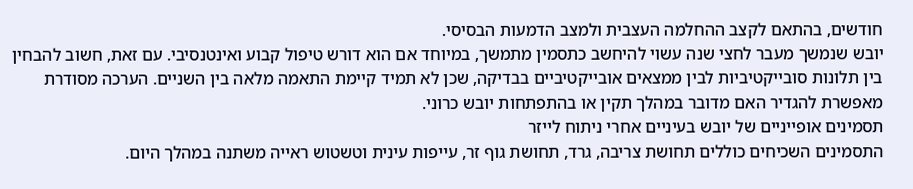חודשים, בהתאם לקצב ההחלמה העצבית ולמצב הדמעות הבסיסי.
יובש שנמשך מעבר לחצי שנה עשוי להיחשב כתסמין מתמשך, במיוחד אם הוא דורש טיפול קבוע ואינטנסיבי. עם זאת, חשוב להבחין בין תלונות סובייקטיביות לבין ממצאים אובייקטיביים בבדיקה, שכן לא תמיד קיימת התאמה מלאה בין השניים. הערכה מסודרת מאפשרת להגדיר האם מדובר במהלך תקין או בהתפתחות יובש כרוני.
תסמינים אופייניים של יובש בעיניים אחרי ניתוח לייזר
התסמינים השכיחים כוללים תחושת צריבה, גרד, תחושת גוף זר, עייפות עינית וטשטוש ראייה משתנה במהלך היום.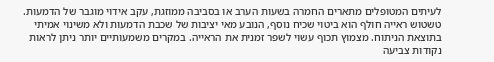לעיתים המטופלים מתארים החמרה בשעות הערב או בסביבה ממוזגת, עקב אידוי מוגבר של הדמעות.
טשטוש ראייה חולף הוא ביטוי שכיח נוסף, הנובע מאי יציבות של שכבת הדמעות ולא משינוי אמיתי בתוצאת הניתוח. מצמוץ תכוף עשוי לשפר זמנית את הראייה. במקרים משמעותיים יותר ניתן לראות נקודות צביעה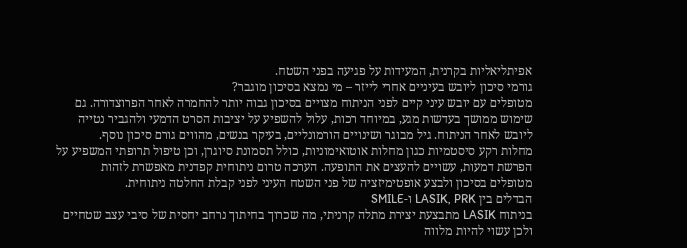אפיתליאליות בקרנית, המעידות על פגיעה בפני השטח.
גורמי סיכון ליובש בעיניים אחרי לייזר – מי נמצא בסיכון מוגבר?
מטופלים עם יובש עיני קיים לפני הניתוח מצויים בסיכון גבוה יותר להחמרה לאחר הפרוצדורה. גם שימוש ממושך בעדשות מגע, במיוחד רכות, עלול להשפיע על יציבות הסרט הדמעי ולהגביר נטייה ליובש לאחר הניתוח. גיל מבוגר ושינויים הורמונליים, בעיקר בנשים, מהווים גורם סיכון נוסף.
מחלות רקע סיסטמיות כגון מחלות אוטואימוניות, כולל תסמונת סיוגרן, וכן טיפול תרופתי המשפיע על הפרשת דמעות, עשויים להעצים את התופעה. הערכה טרום ניתוחית קפדנית מאפשרת לזהות מטופלים בסיכון ולבצע אופטימיזציה של פני השטח העיני לפני קבלת החלטה ניתוחית.
הבדלים בין LASIK, PRK ו-SMILE
בניתוח LASIK מתבצעת יצירת מתלה קרניתי, מה שכרוך בחיתוך נרחב יחסית של סיבי עצב שטחיים ולכן עשוי להיות מלווה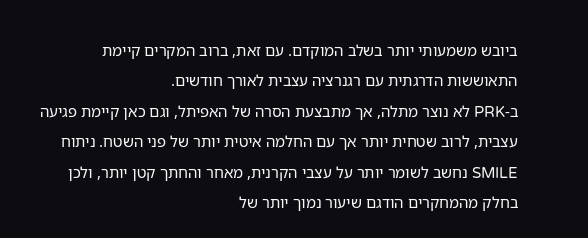ביובש משמעותי יותר בשלב המוקדם. עם זאת, ברוב המקרים קיימת התאוששות הדרגתית עם רגנרציה עצבית לאורך חודשים.
ב-PRK לא נוצר מתלה, אך מתבצעת הסרה של האפיתל, וגם כאן קיימת פגיעה עצבית, לרוב שטחית יותר אך עם החלמה איטית יותר של פני השטח. ניתוח SMILE נחשב לשומר יותר על עצבי הקרנית, מאחר והחתך קטן יותר, ולכן בחלק מהמחקרים הודגם שיעור נמוך יותר של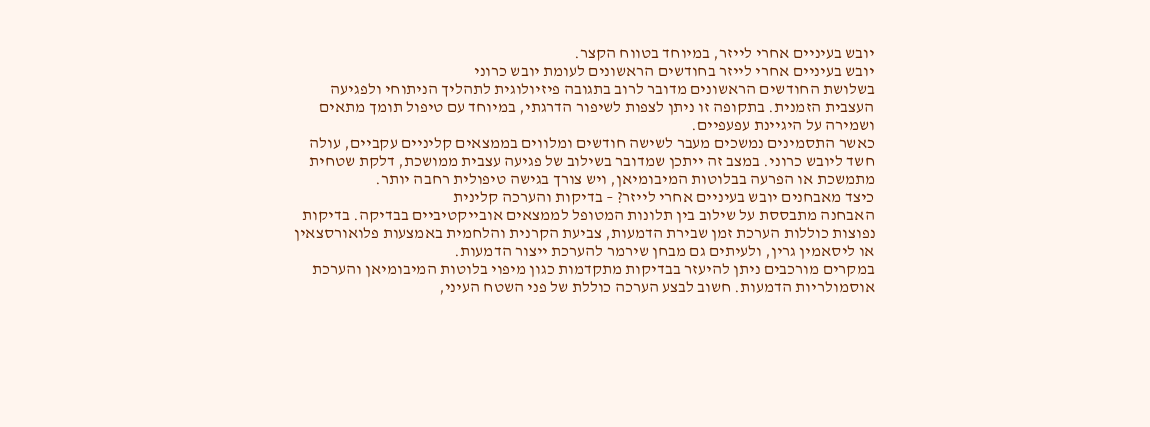יובש בעיניים אחרי לייזר, במיוחד בטווח הקצר.
יובש בעיניים אחרי לייזר בחודשים הראשונים לעומת יובש כרוני
בשלושת החודשים הראשונים מדובר לרוב בתגובה פיזיולוגית לתהליך הניתוחי ולפגיעה העצבית הזמנית. בתקופה זו ניתן לצפות לשיפור הדרגתי, במיוחד עם טיפול תומך מתאים ושמירה על היגיינת עפעפיים.
כאשר התסמינים נמשכים מעבר לשישה חודשים ומלווים בממצאים קליניים עקביים, עולה חשד ליובש כרוני. במצב זה ייתכן שמדובר בשילוב של פגיעה עצבית ממושכת, דלקת שטחית מתמשכת או הפרעה בבלוטות המיבומיאן, ויש צורך בגישה טיפולית רחבה יותר.
כיצד מאבחנים יובש בעיניים אחרי לייזר? – בדיקות והערכה קלינית
האבחנה מתבססת על שילוב בין תלונות המטופל לממצאים אובייקטיביים בבדיקה. בדיקות נפוצות כוללות הערכת זמן שבירת הדמעות, צביעת הקרנית והלחמית באמצעות פלואורסצאין או ליסאמין גרין, ולעיתים גם מבחן שירמר להערכת ייצור הדמעות.
במקרים מורכבים ניתן להיעזר בבדיקות מתקדמות כגון מיפוי בלוטות המיבומיאן והערכת אוסמולריות הדמעות. חשוב לבצע הערכה כוללת של פני השטח העיני,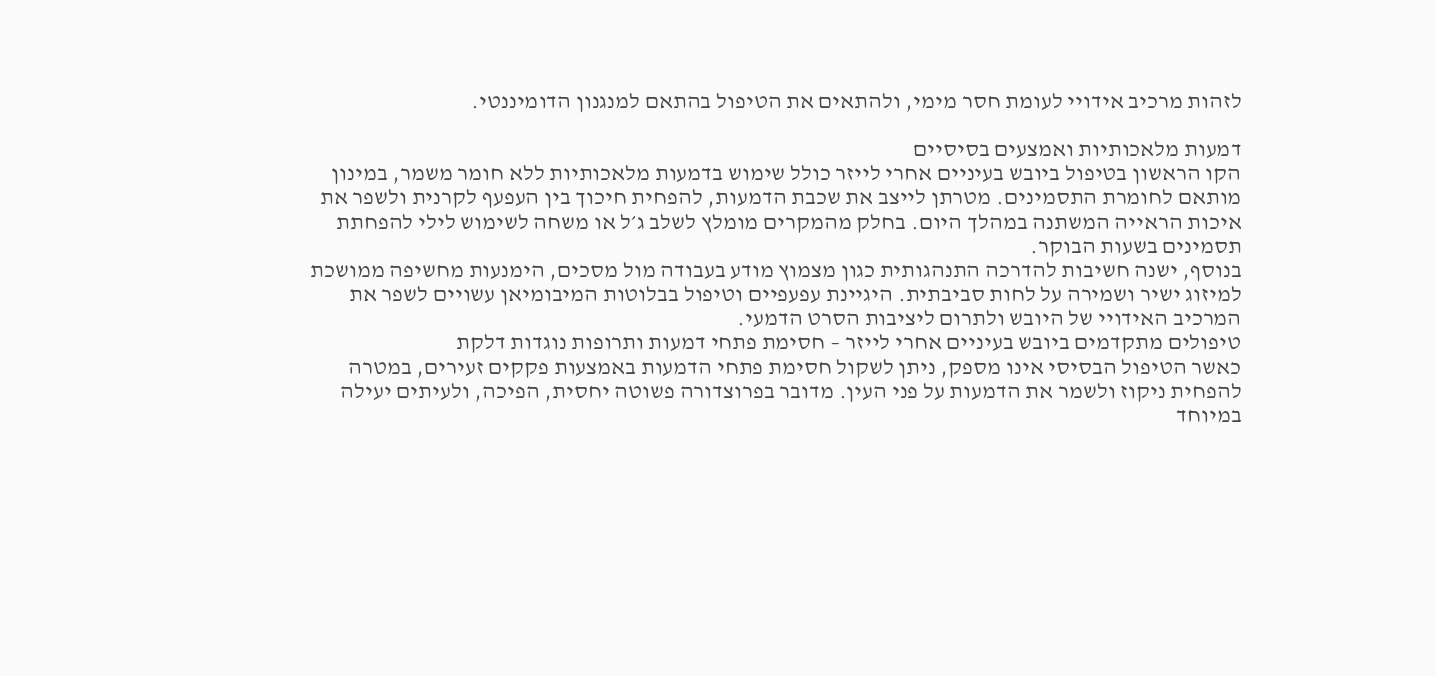לזהות מרכיב אידויי לעומת חסר מימי, ולהתאים את הטיפול בהתאם למנגנון הדומיננטי.

דמעות מלאכותיות ואמצעים בסיסיים
הקו הראשון בטיפול ביובש בעיניים אחרי לייזר כולל שימוש בדמעות מלאכותיות ללא חומר משמר, במינון מותאם לחומרת התסמינים. מטרתן לייצב את שכבת הדמעות, להפחית חיכוך בין העפעף לקרנית ולשפר את איכות הראייה המשתנה במהלך היום. בחלק מהמקרים מומלץ לשלב ג׳ל או משחה לשימוש לילי להפחתת תסמינים בשעות הבוקר.
בנוסף, ישנה חשיבות להדרכה התנהגותית כגון מצמוץ מודע בעבודה מול מסכים, הימנעות מחשיפה ממושכת למיזוג ישיר ושמירה על לחות סביבתית. היגיינת עפעפיים וטיפול בבלוטות המיבומיאן עשויים לשפר את המרכיב האידויי של היובש ולתרום ליציבות הסרט הדמעי.
טיפולים מתקדמים ביובש בעיניים אחרי לייזר – חסימת פתחי דמעות ותרופות נוגדות דלקת
כאשר הטיפול הבסיסי אינו מספק, ניתן לשקול חסימת פתחי הדמעות באמצעות פקקים זעירים, במטרה להפחית ניקוז ולשמר את הדמעות על פני העין. מדובר בפרוצדורה פשוטה יחסית, הפיכה, ולעיתים יעילה במיוחד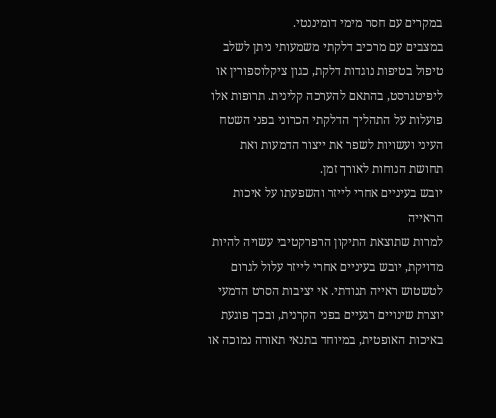במקרים עם חסר מימי דומיננטי.
במצבים עם מרכיב דלקתי משמעותי ניתן לשלב טיפול בטיפות נוגדות דלקת, כגון ציקלוספורין או ליפיטגרסט, בהתאם להערכה קלינית. תרופות אלו פועלות על התהליך הדלקתי הכרוני בפני השטח העיני ועשויות לשפר את ייצור הדמעות ואת תחושת הנוחות לאורך זמן.
יובש בעיניים אחרי לייזר והשפעתו על איכות הראייה
למרות שתוצאת התיקון הרפרקטיבי עשויה להיות מדויקת, יובש בעיניים אחרי לייזר עלול לגרום לטשטוש ראייה תנודתי. אי יציבות הסרט הדמעי יוצרת שינויים רגעיים בפני הקרנית, ובכך פוגעת באיכות האופטית, במיוחד בתנאי תאורה נמוכה או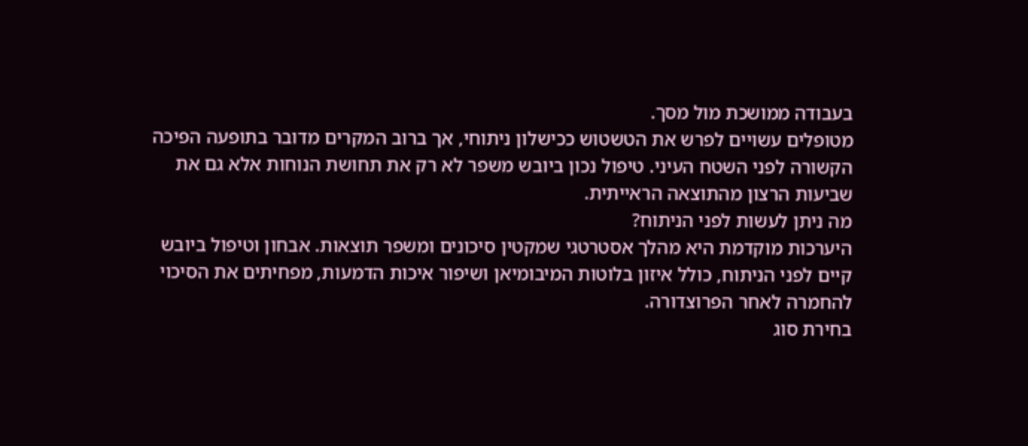בעבודה ממושכת מול מסך.
מטופלים עשויים לפרש את הטשטוש ככישלון ניתוחי, אך ברוב המקרים מדובר בתופעה הפיכה הקשורה לפני השטח העיני. טיפול נכון ביובש משפר לא רק את תחושת הנוחות אלא גם את שביעות הרצון מהתוצאה הראייתית.
מה ניתן לעשות לפני הניתוח?
היערכות מוקדמת היא מהלך אסטרטגי שמקטין סיכונים ומשפר תוצאות. אבחון וטיפול ביובש קיים לפני הניתוח, כולל איזון בלוטות המיבומיאן ושיפור איכות הדמעות, מפחיתים את הסיכוי להחמרה לאחר הפרוצדורה.
בחירת סוג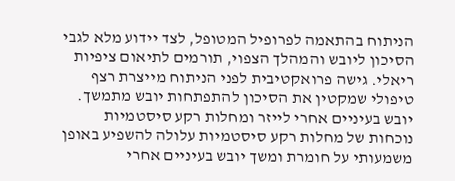הניתוח בהתאמה לפרופיל המטופל, לצד יידוע מלא לגבי הסיכון ליובש והמהלך הצפוי, תורמים לתיאום ציפיות ריאלי. גישה פרואקטיבית לפני הניתוח מייצרת רצף טיפולי שמקטין את הסיכון להתפתחות יובש מתמשך.
יובש בעיניים אחרי לייזר ומחלות רקע סיסטמיות
נוכחות של מחלות רקע סיסטמיות עלולה להשפיע באופן משמעותי על חומרת ומשך יובש בעיניים אחרי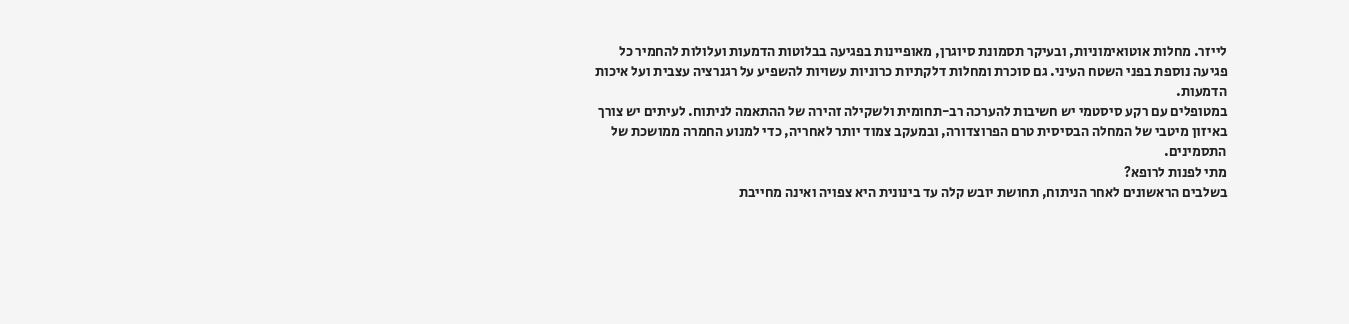לייזר. מחלות אוטואימוניות, ובעיקר תסמונת סיוגרן, מאופיינות בפגיעה בבלוטות הדמעות ועלולות להחמיר כל פגיעה נוספת בפני השטח העיני. גם סוכרת ומחלות דלקתיות כרוניות עשויות להשפיע על רגנרציה עצבית ועל איכות הדמעות.
במטופלים עם רקע סיסטמי יש חשיבות להערכה רב-תחומית ולשקילה זהירה של ההתאמה לניתוח. לעיתים יש צורך באיזון מיטבי של המחלה הבסיסית טרם הפרוצדורה, ובמעקב צמוד יותר לאחריה, כדי למנוע החמרה ממושכת של התסמינים.
מתי לפנות לרופא?
בשלבים הראשונים לאחר הניתוח, תחושת יובש קלה עד בינונית היא צפויה ואינה מחייבת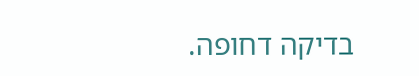בדיקה דחופה.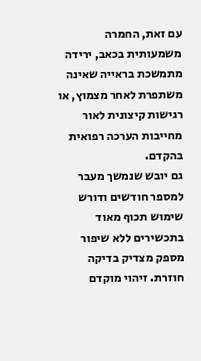עם זאת, החמרה משמעותית בכאב, ירידה מתמשכת בראייה שאינה משתפרת לאחר מצמוץ, או רגישות קיצונית לאור מחייבות הערכה רפואית בהקדם.
גם יובש שנמשך מעבר למספר חודשים ודורש שימוש תכוף מאוד בתכשירים ללא שיפור מספק מצדיק בדיקה חוזרת. זיהוי מוקדם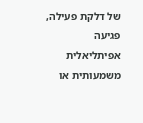של דלקת פעילה, פגיעה אפיתליאלית משמעותית או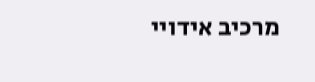מרכיב אידויי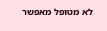לא מטופל מאפשר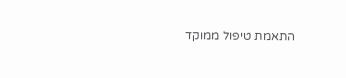התאמת טיפול ממוקד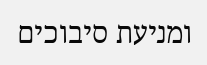ומניעת סיבוכים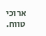ארוכי טווח.